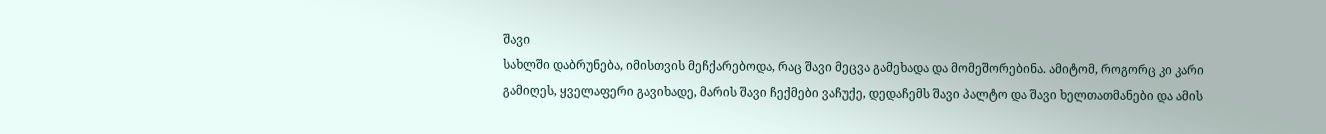შავი
სახლში დაბრუნება, იმისთვის მეჩქარებოდა, რაც შავი მეცვა გამეხადა და მომეშორებინა. ამიტომ, როგორც კი კარი გამიღეს, ყველაფერი გავიხადე, მარის შავი ჩექმები ვაჩუქე, დედაჩემს შავი პალტო და შავი ხელთათმანები და ამის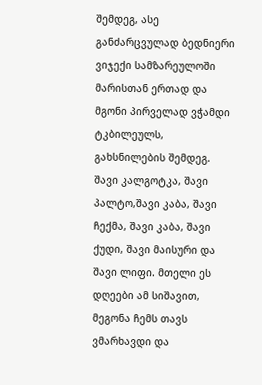შემდეგ, ასე განძარცვულად ბედნიერი ვიჯექი სამზარეულოში მარისთან ერთად და მგონი პირველად ვჭამდი ტკბილეულს, გახსნილების შემდეგ.
შავი კალგოტკა, შავი პალტო,შავი კაბა, შავი ჩექმა, შავი კაბა, შავი ქუდი, შავი მაისური და შავი ლიფი. მთელი ეს დღეები ამ სიშავით, მეგონა ჩემს თავს ვმარხავდი და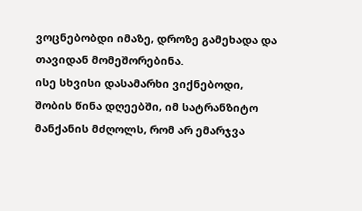ვოცნებობდი იმაზე, დროზე გამეხადა და თავიდან მომეშორებინა.
ისე სხვისი დასამარხი ვიქნებოდი, შობის წინა დღეებში, იმ სატრანზიტო მანქანის მძღოლს, რომ არ ემარჯვა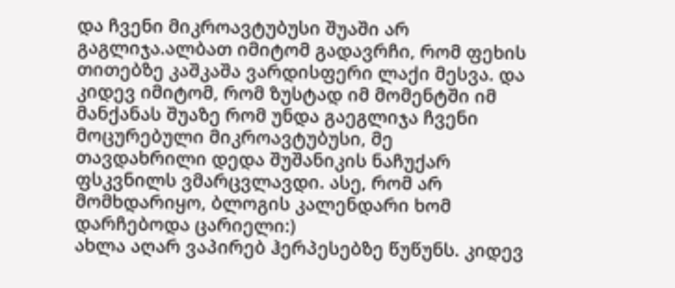და ჩვენი მიკროავტუბუსი შუაში არ გაგლიჯა.ალბათ იმიტომ გადავრჩი, რომ ფეხის თითებზე კაშკაშა ვარდისფერი ლაქი მესვა. და კიდევ იმიტომ, რომ ზუსტად იმ მომენტში იმ მანქანას შუაზე რომ უნდა გაეგლიჯა ჩვენი მოცურებული მიკროავტუბუსი, მე თავდახრილი დედა შუშანიკის ნაჩუქარ ფსკვნილს ვმარცვლავდი. ასე, რომ არ მომხდარიყო, ბლოგის კალენდარი ხომ დარჩებოდა ცარიელი:)
ახლა აღარ ვაპირებ ჰერპესებზე წუწუნს. კიდევ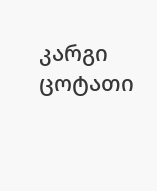კარგი ცოტათი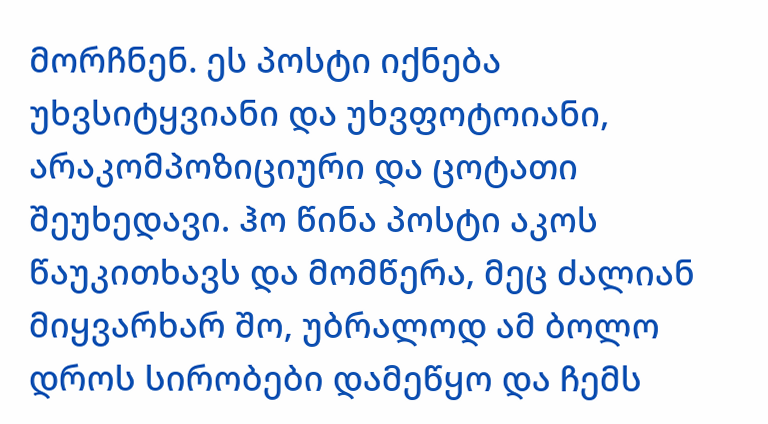მორჩნენ. ეს პოსტი იქნება უხვსიტყვიანი და უხვფოტოიანი, არაკომპოზიციური და ცოტათი შეუხედავი. ჰო წინა პოსტი აკოს წაუკითხავს და მომწერა, მეც ძალიან მიყვარხარ შო, უბრალოდ ამ ბოლო დროს სირობები დამეწყო და ჩემს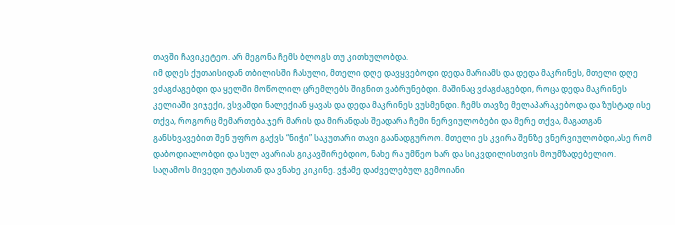თავში ჩავიკეტეო. არ მეგონა ჩემს ბლოგს თუ კითხულობდა.
იმ დღეს ქუთაისიდან თბილისში ჩასული, მთელი დღე დავყვებოდი დედა მარიამს და დედა მაკრინეს, მთელი დღე ვძაგძაგებდი და ყელში მოწოლილ ცრემლებს შიგნით ვაბრუნებდი. მაშინაც ვძაგძაგებდი, როცა დედა მაკრინეს კელიაში ვიჯექი, ვსვამდი ნალექიან ყავას და დედა მაკრინეს ვუსმენდი. ჩემს თავზე მელაპარაკებოდა და ზუსტად ისე თქვა, როგორც მემართება.ჯერ მარის და მირანდას შეადარა ჩემი ნერვიულობები და მერე თქვა, მაგათგან განსხვავებით შენ უფრო გაქვს “ნიჭი” საკუთარი თავი გაანადგუროო. მთელი ეს კვირა შენზე ვნერვიულობდი,ასე რომ დაბოდიალობდი და სულ ავარიას გიკავშირებდიო, ნახე რა უმწეო ხარ და სიკვდილისთვის მოუმზადებელიო.
საღამოს მივედი უტასთან და ვნახე კიკინე. ვჭამე დაძველებულ გემოიანი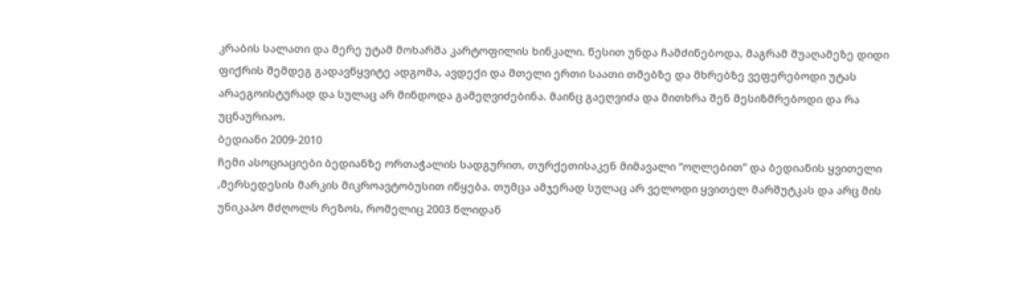კრაბის სალათი და მერე უტამ მოხარშა კარტოფილის ხინკალი. წესით უნდა ჩამძინებოდა, მაგრამ შუაღამეზე დიდი ფიქრის შემდეგ გადავწყვიტე ადგომა, ავდექი და მთელი ერთი საათი თმებზე და მხრებზე ვეფერებოდი უტას არაეგოისტურად და სულაც არ მინდოდა გამეღვიძებინა. მაინც გაეღვიძა და მითხრა შენ მესიზმრებოდი და რა უცნაურიაო.
ბედიანი 2009-2010
ჩემი ასოციაციები ბედიანზე ორთაჭალის სადგურით, თურქეთისაკენ მიმავალი “ოღლებით” და ბედიანის ყვითელი ,მერსედესის მარკის მიკროავტობუსით იწყება. თუმცა ამჯერად სულაც არ ველოდი ყვითელ მარშუტკას და არც მის უნიკაპო მძღოლს რეზოს, რომელიც 2003 წლიდან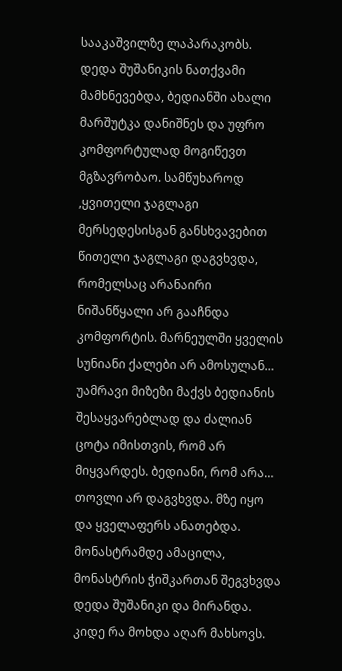სააკაშვილზე ლაპარაკობს. დედა შუშანიკის ნათქვამი მამხნევებდა, ბედიანში ახალი მარშუტკა დანიშნეს და უფრო კომფორტულად მოგიწევთ მგზავრობაო. სამწუხაროდ ,ყვითელი ჯაგლაგი მერსედესისგან განსხვავებით წითელი ჯაგლაგი დაგვხვდა, რომელსაც არანაირი ნიშანწყალი არ გააჩნდა კომფორტის. მარნეულში ყველის სუნიანი ქალები არ ამოსულან…
უამრავი მიზეზი მაქვს ბედიანის შესაყვარებლად და ძალიან ცოტა იმისთვის, რომ არ მიყვარდეს. ბედიანი, რომ არა…
თოვლი არ დაგვხვდა. მზე იყო და ყველაფერს ანათებდა. მონასტრამდე ამაცილა, მონასტრის ჭიშკართან შეგვხვდა დედა შუშანიკი და მირანდა. კიდე რა მოხდა აღარ მახსოვს.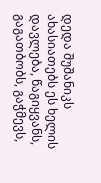დედა შუშანიკს ახასიათებს ეს ხელის დავლება, წაგიყვანს, გაგათბობს, გაჭმევს,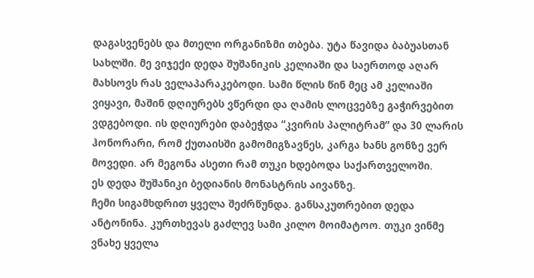დაგასვენებს და მთელი ორგანიზმი თბება. უტა წავიდა ბაბუასთან სახლში. მე ვიჯექი დედა შუშანიკის კელიაში და საერთოდ აღარ მახსოვს რას ველაპარაკებოდი. სამი წლის წინ მეც ამ კელიაში ვიყავი, მაშინ დღიურებს ვწერდი და ღამის ლოცვებზე გაჭირვებით ვდგებოდი. ის დღიურები დაბეჭდა “კვირის პალიტრამ” და 30 ლარის ჰონორარი, რომ ქუთაისში გამომიგზავნეს, კარგა ხანს გონზე ვერ მოვედი. არ მეგონა ასეთი რამ თუკი ხდებოდა საქართველოში.
ეს დედა შუშანიკი ბედიანის მონასტრის აივანზე.
ჩემი სიგამხდრით ყველა შეძრწუნდა. განსაკუთრებით დედა ანტონინა. კურთხევას გაძლევ სამი კილო მოიმატოო. თუკი ვინმე ვნახე ყველა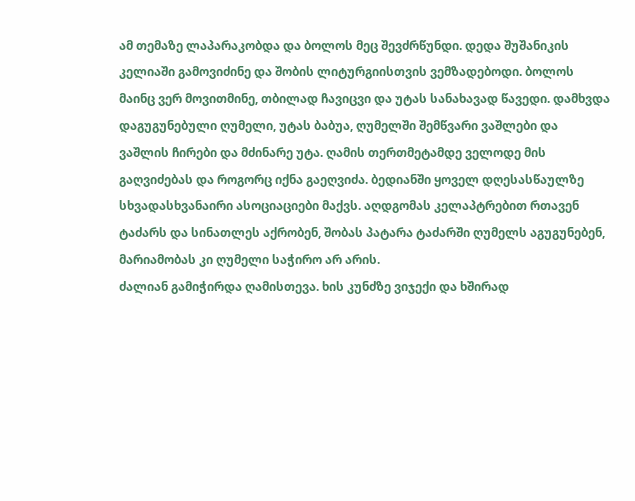ამ თემაზე ლაპარაკობდა და ბოლოს მეც შევძრწუნდი. დედა შუშანიკის კელიაში გამოვიძინე და შობის ლიტურგიისთვის ვემზადებოდი. ბოლოს მაინც ვერ მოვითმინე, თბილად ჩავიცვი და უტას სანახავად წავედი. დამხვდა დაგუგუნებული ღუმელი, უტას ბაბუა, ღუმელში შემწვარი ვაშლები და ვაშლის ჩირები და მძინარე უტა. ღამის თერთმეტამდე ველოდე მის გაღვიძებას და როგორც იქნა გაეღვიძა. ბედიანში ყოველ დღესასწაულზე სხვადასხვანაირი ასოციაციები მაქვს. აღდგომას კელაპტრებით რთავენ ტაძარს და სინათლეს აქრობენ, შობას პატარა ტაძარში ღუმელს აგუგუნებენ, მარიამობას კი ღუმელი საჭირო არ არის.
ძალიან გამიჭირდა ღამისთევა. ხის კუნძზე ვიჯექი და ხშირად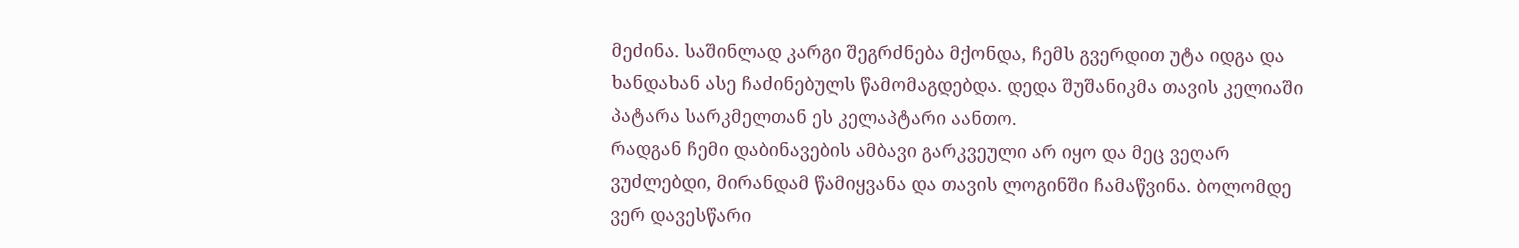მეძინა. საშინლად კარგი შეგრძნება მქონდა, ჩემს გვერდით უტა იდგა და ხანდახან ასე ჩაძინებულს წამომაგდებდა. დედა შუშანიკმა თავის კელიაში პატარა სარკმელთან ეს კელაპტარი აანთო.
რადგან ჩემი დაბინავების ამბავი გარკვეული არ იყო და მეც ვეღარ ვუძლებდი, მირანდამ წამიყვანა და თავის ლოგინში ჩამაწვინა. ბოლომდე ვერ დავესწარი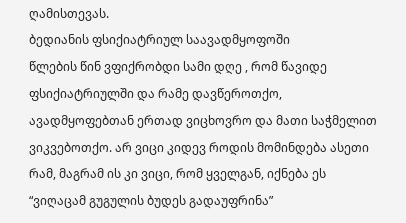ღამისთევას.
ბედიანის ფსიქიატრიულ საავადმყოფოში
წლების წინ ვფიქრობდი სამი დღე , რომ წავიდე ფსიქიატრიულში და რამე დავწეროთქო, ავადმყოფებთან ერთად ვიცხოვრო და მათი საჭმელით ვიკვებოთქო. არ ვიცი კიდევ როდის მომინდება ასეთი რამ, მაგრამ ის კი ვიცი, რომ ყველგან, იქნება ეს “ვიღაცამ გუგულის ბუდეს გადაუფრინა”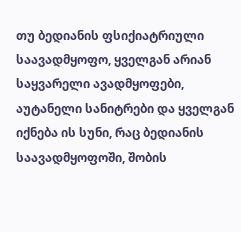თუ ბედიანის ფსიქიატრიული საავადმყოფო, ყველგან არიან საყვარელი ავადმყოფები, აუტანელი სანიტრები და ყველგან იქნება ის სუნი, რაც ბედიანის საავადმყოფოში, შობის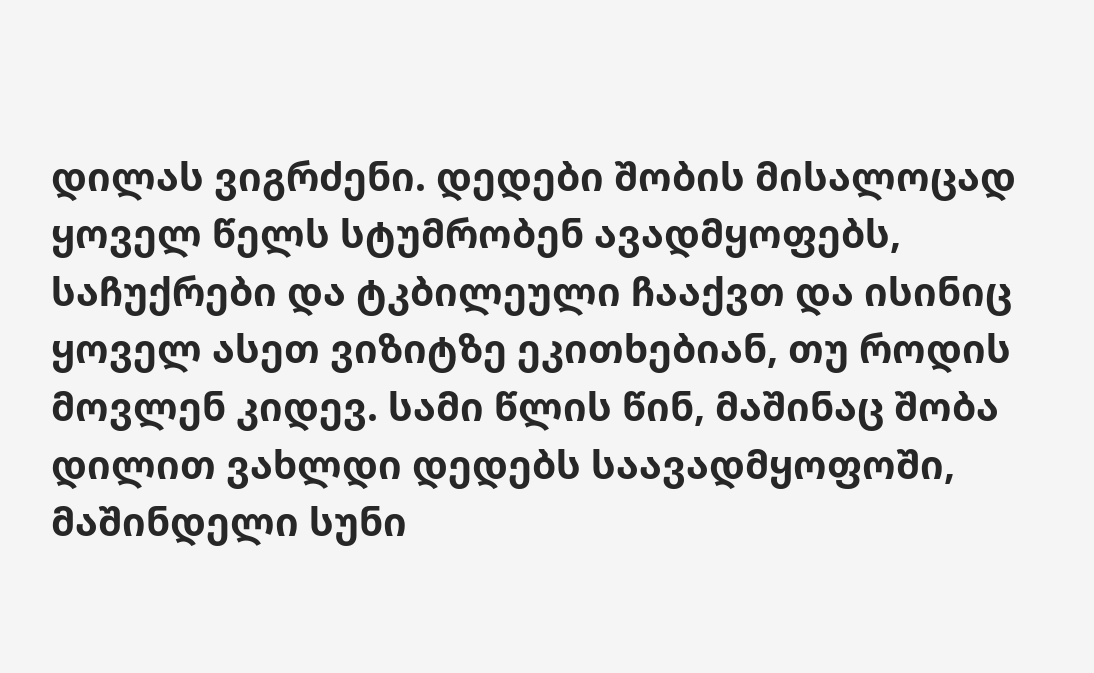დილას ვიგრძენი. დედები შობის მისალოცად ყოველ წელს სტუმრობენ ავადმყოფებს, საჩუქრები და ტკბილეული ჩააქვთ და ისინიც ყოველ ასეთ ვიზიტზე ეკითხებიან, თუ როდის მოვლენ კიდევ. სამი წლის წინ, მაშინაც შობა დილით ვახლდი დედებს საავადმყოფოში, მაშინდელი სუნი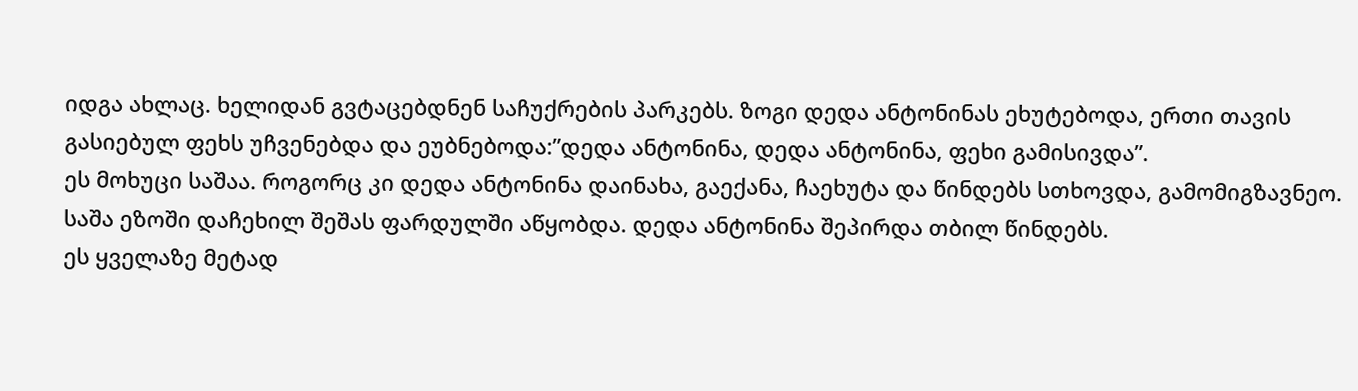იდგა ახლაც. ხელიდან გვტაცებდნენ საჩუქრების პარკებს. ზოგი დედა ანტონინას ეხუტებოდა, ერთი თავის გასიებულ ფეხს უჩვენებდა და ეუბნებოდა:”დედა ანტონინა, დედა ანტონინა, ფეხი გამისივდა”.
ეს მოხუცი საშაა. როგორც კი დედა ანტონინა დაინახა, გაექანა, ჩაეხუტა და წინდებს სთხოვდა, გამომიგზავნეო. საშა ეზოში დაჩეხილ შეშას ფარდულში აწყობდა. დედა ანტონინა შეპირდა თბილ წინდებს.
ეს ყველაზე მეტად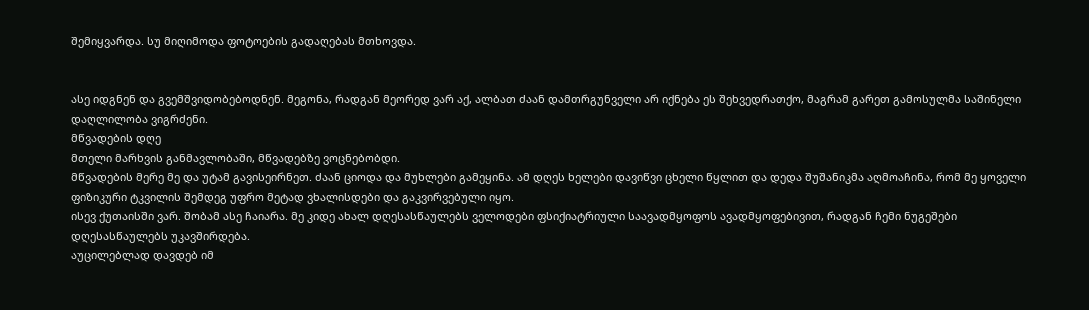შემიყვარდა. სუ მიღიმოდა ფოტოების გადაღებას მთხოვდა.


ასე იდგნენ და გვემშვიდობებოდნენ. მეგონა, რადგან მეორედ ვარ აქ, ალბათ ძაან დამთრგუნველი არ იქნება ეს შეხვედრათქო, მაგრამ გარეთ გამოსულმა საშინელი დაღლილობა ვიგრძენი.
მწვადების დღე
მთელი მარხვის განმავლობაში, მწვადებზე ვოცნებობდი.
მწვადების მერე მე და უტამ გავისეირნეთ. ძაან ციოდა და მუხლები გამეყინა. ამ დღეს ხელები დავიწვი ცხელი წყლით და დედა შუშანიკმა აღმოაჩინა, რომ მე ყოველი ფიზიკური ტკვილის შემდეგ უფრო მეტად ვხალისდები და გაკვირვებული იყო.
ისევ ქუთაისში ვარ. შობამ ასე ჩაიარა. მე კიდე ახალ დღესასწაულებს ველოდები ფსიქიატრიული საავადმყოფოს ავადმყოფებივით, რადგან ჩემი ნუგეშები დღესასწაულებს უკავშირდება.
აუცილებლად დავდებ იმ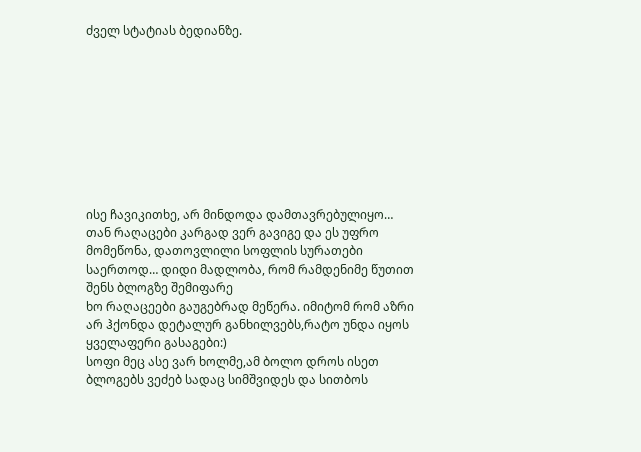ძველ სტატიას ბედიანზე.









ისე ჩავიკითხე, არ მინდოდა დამთავრებულიყო… თან რაღაცები კარგად ვერ გავიგე და ეს უფრო მომეწონა, დათოვლილი სოფლის სურათები საერთოდ… დიდი მადლობა, რომ რამდენიმე წუთით შენს ბლოგზე შემიფარე
ხო რაღაცეები გაუგებრად მეწერა. იმიტომ რომ აზრი არ ჰქონდა დეტალურ განხილვებს,რატო უნდა იყოს ყველაფერი გასაგები:)
სოფი მეც ასე ვარ ხოლმე,ამ ბოლო დროს ისეთ ბლოგებს ვეძებ სადაც სიმშვიდეს და სითბოს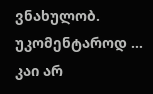ვნახულობ.
უკომენტაროდ …
კაი არ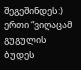შეგეშინდეს:) ერთი “ვიღაცამ გუგულის ბუდეს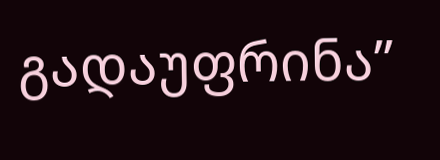გადაუფრინა”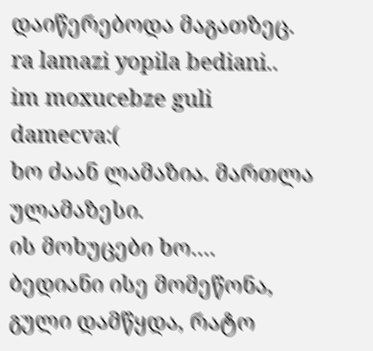დაიწერებოდა მაგათზეც.
ra lamazi yopila bediani..
im moxucebze guli damecva:(
ხო ძაან ლამაზია. მართლა ულამაზესი.
ის მოხუცები ხო….
ბედიანი ისე მომეწონა, გული დამწყდა, რატო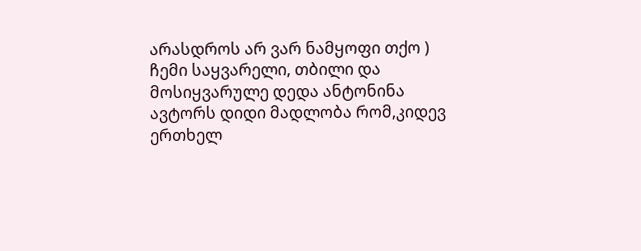არასდროს არ ვარ ნამყოფი თქო )
ჩემი საყვარელი, თბილი და მოსიყვარულე დედა ანტონინა
ავტორს დიდი მადლობა რომ,კიდევ ერთხელ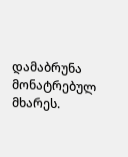დამაბრუნა მონატრებულ მხარეს.